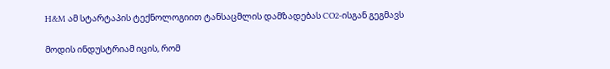H&M ამ სტარტაპის ტექნოლოგიით ტანსაცმლის დამზადებას CO2-ისგან გეგმავს

მოდის ინდუსტრიამ იცის, რომ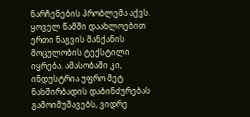ნარჩენების პრობლემა აქვს. ყოველ წამში დაახლოებით ერთი ნაგვის მანქანის მოცულობის ტექსტილი იყრება. ამასობაში კი, ინდუსტრია უფრო მეტ ნახშირბადის დაბინძურებას გამოიმუშავებს, ვიდრე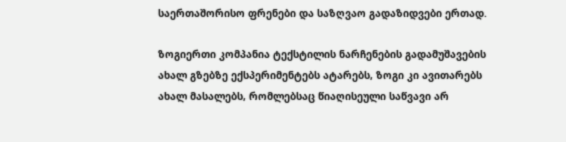საერთაშორისო ფრენები და საზღვაო გადაზიდვები ერთად.

ზოგიერთი კომპანია ტექსტილის ნარჩენების გადამუშავების ახალ გზებზე ექსპერიმენტებს ატარებს, ზოგი კი ავითარებს ახალ მასალებს, რომლებსაც წიაღისეული საწვავი არ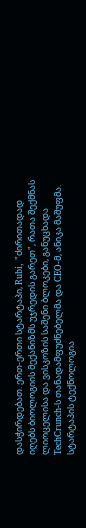დასჭირდებათ. ერთ-ერთი სტარტაპი, Rubi, "ძირითადად იღებს ბიოლოგიის მექანიზმს უჯრედის გარეთ", რათა შექმნას ლიოცელისა და ვისკოზის საშენი ბლოკები, განუცხადა TechCrunch-ს თანადამფუძნებელმა და CEO-მ, ანიკა მაშუფმა. სტარტაპის ტექნოლოგია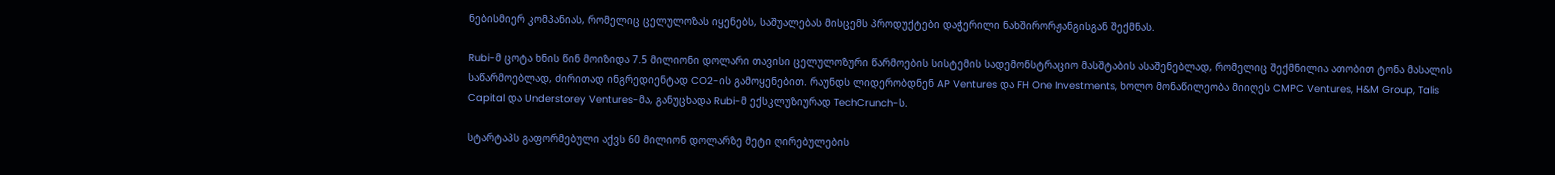ნებისმიერ კომპანიას, რომელიც ცელულოზას იყენებს, საშუალებას მისცემს პროდუქტები დაჭერილი ნახშირორჟანგისგან შექმნას.

Rubi-მ ცოტა ხნის წინ მოიზიდა 7.5 მილიონი დოლარი თავისი ცელულოზური წარმოების სისტემის სადემონსტრაციო მასშტაბის ასაშენებლად, რომელიც შექმნილია ათობით ტონა მასალის საწარმოებლად, ძირითად ინგრედიენტად CO2-ის გამოყენებით. რაუნდს ლიდერობდნენ AP Ventures და FH One Investments, ხოლო მონაწილეობა მიიღეს CMPC Ventures, H&M Group, Talis Capital და Understorey Ventures-მა, განუცხადა Rubi-მ ექსკლუზიურად TechCrunch-ს.

სტარტაპს გაფორმებული აქვს 60 მილიონ დოლარზე მეტი ღირებულების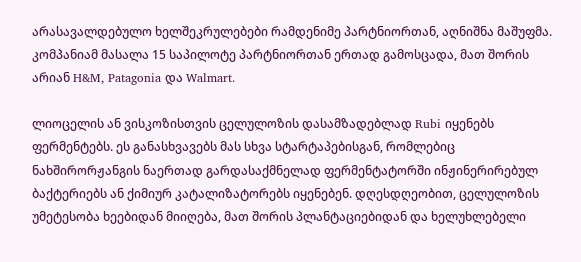არასავალდებულო ხელშეკრულებები რამდენიმე პარტნიორთან, აღნიშნა მაშუფმა. კომპანიამ მასალა 15 საპილოტე პარტნიორთან ერთად გამოსცადა, მათ შორის არიან H&M, Patagonia და Walmart.

ლიოცელის ან ვისკოზისთვის ცელულოზის დასამზადებლად Rubi იყენებს ფერმენტებს. ეს განასხვავებს მას სხვა სტარტაპებისგან, რომლებიც ნახშირორჟანგის ნაერთად გარდასაქმნელად ფერმენტატორში ინჟინერირებულ ბაქტერიებს ან ქიმიურ კატალიზატორებს იყენებენ. დღესდღეობით, ცელულოზის უმეტესობა ხეებიდან მიიღება, მათ შორის პლანტაციებიდან და ხელუხლებელი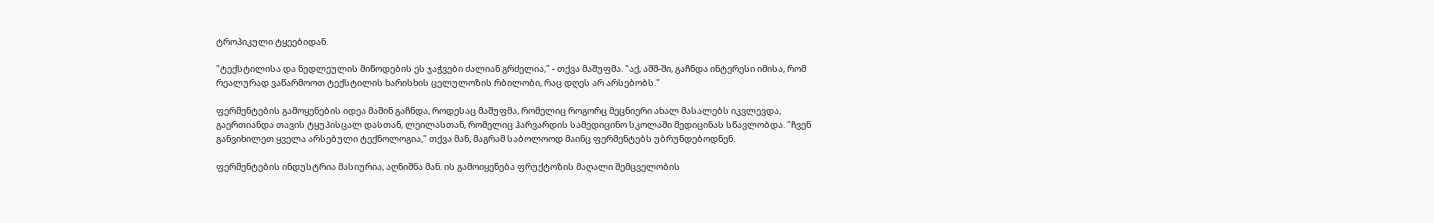ტროპიკული ტყეებიდან.

"ტექსტილისა და ნედლეულის მიწოდების ეს ჯაჭვები ძალიან გრძელია," - თქვა მაშუფმა. "აქ, აშშ-ში, გაჩნდა ინტერესი იმისა, რომ რეალურად ვაწარმოოთ ტექსტილის ხარისხის ცელულოზის რბილობი, რაც დღეს არ არსებობს."

ფერმენტების გამოყენების იდეა მაშინ გაჩნდა, როდესაც მაშუფმა, რომელიც როგორც მეცნიერი ახალ მასალებს იკვლევდა, გაერთიანდა თავის ტყუპისცალ დასთან, ლეილასთან, რომელიც ჰარვარდის სამედიცინო სკოლაში მედიცინას სწავლობდა. "ჩვენ განვიხილეთ ყველა არსებული ტექნოლოგია," თქვა მან, მაგრამ საბოლოოდ მაინც ფერმენტებს უბრუნდებოდნენ.

ფერმენტების ინდუსტრია მასიურია, აღნიშნა მან. ის გამოიყენება ფრუქტოზის მაღალი შემცველობის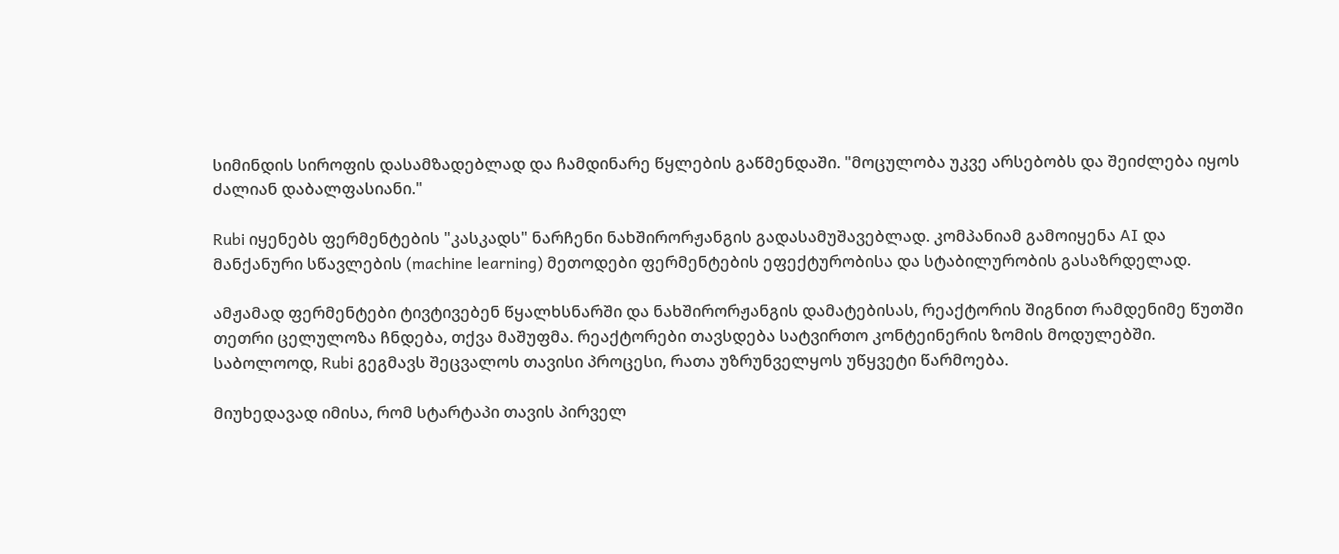სიმინდის სიროფის დასამზადებლად და ჩამდინარე წყლების გაწმენდაში. "მოცულობა უკვე არსებობს და შეიძლება იყოს ძალიან დაბალფასიანი."

Rubi იყენებს ფერმენტების "კასკადს" ნარჩენი ნახშირორჟანგის გადასამუშავებლად. კომპანიამ გამოიყენა AI და მანქანური სწავლების (machine learning) მეთოდები ფერმენტების ეფექტურობისა და სტაბილურობის გასაზრდელად.

ამჟამად ფერმენტები ტივტივებენ წყალხსნარში და ნახშირორჟანგის დამატებისას, რეაქტორის შიგნით რამდენიმე წუთში თეთრი ცელულოზა ჩნდება, თქვა მაშუფმა. რეაქტორები თავსდება სატვირთო კონტეინერის ზომის მოდულებში. საბოლოოდ, Rubi გეგმავს შეცვალოს თავისი პროცესი, რათა უზრუნველყოს უწყვეტი წარმოება.

მიუხედავად იმისა, რომ სტარტაპი თავის პირველ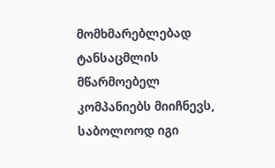მომხმარებლებად ტანსაცმლის მწარმოებელ კომპანიებს მიიჩნევს, საბოლოოდ იგი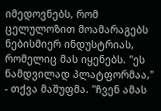იმედოვნებს, რომ ცელულოზით მოამარაგებს ნებისმიერ ინდუსტრიას, რომელიც მას იყენებს. "ეს ნამდვილად პლატფორმაა," - თქვა მაშუფმა. "ჩვენ ამას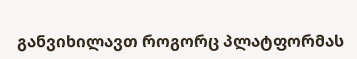განვიხილავთ როგორც პლატფორმას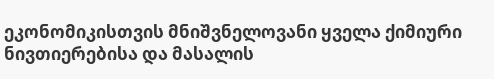ეკონომიკისთვის მნიშვნელოვანი ყველა ქიმიური ნივთიერებისა და მასალის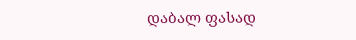დაბალ ფასად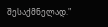შესაქმნელად."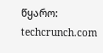წყარო: techcrunch.com